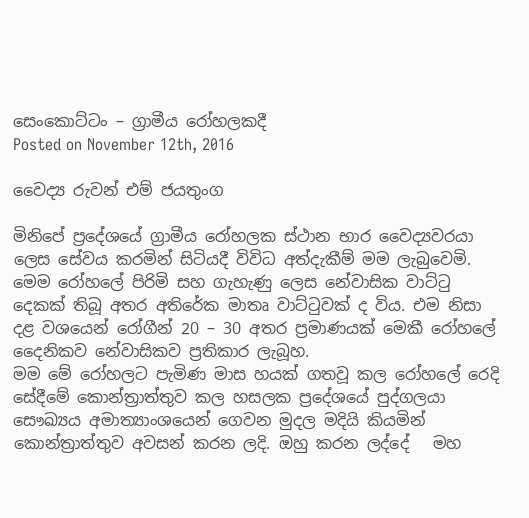සෙංකොට්ටං – ග්‍රාමීය රෝහලකදී
Posted on November 12th, 2016

වෛද්‍ය රුවන් එම් ජයතුංග

මිනිපේ ප්‍රදේශයේ ග්‍රාමීය රෝහලක ස්ථාන භාර වෛද්‍යවරයා ලෙස සේවය කරමින් සිටියදී විවිධ අත්දැකීම් මම ලැබුවෙමි. මෙම රෝහලේ පිරිමි සහ ගැහැණු ලෙස නේවාසික වාට්ටු දෙකක් තිබූ අතර අතිරේක මාතෘ වාට්ටුවක් ද විය. එම නිසා දළ වශයෙන් රෝගීන් 20 – 30 අතර ප්‍රමාණයක් මෙකී රෝහලේ දෛනිකව නේවාසිකව ප්‍රතිකාර ලැබූහ.
මම මේ රෝහලට පැමිණ මාස හයක් ගතවූ කල රෝහලේ රෙදි සේදීමේ කොන්ත්‍රාත්තුව කල හසලක ප්‍රදේශයේ පුද්ගලයා සෞඛ්‍යය අමාත්‍යාංශයෙන් ගෙවන මුදල මදියි කියමින් කොන්ත්‍රාත්තුව අවසන් කරන ලදි. ඔහු කරන ලද්දේ   මහ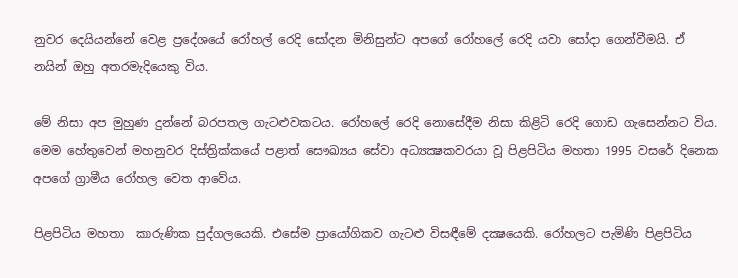නුවර දෙයියන්නේ වෙළ ප්‍රදේශයේ රෝහල් රෙදි සෝදන මිනිසුන්ට අපගේ රෝහලේ රෙදි යවා සෝදා ගෙන්වීමයි. ඒ නයින් ඔහු අතරමැදියෙකු විය.

මේ නිසා අප මුහුණ දුන්නේ බරපතල ගැටළුවකටය. රෝහලේ රෙදි නොසේදීම නිසා කිළිටි රෙදි ගොඩ ගැසෙන්නට විය. මෙම හේතුවෙන් මහනුවර දිස්ත්‍රික්කයේ පළාත් සෞඛ්‍යය සේවා අධ්‍යක්‍ෂකවරයා වූ පිළපිටිය මහතා 1995 වසරේ දිනෙක අපගේ ග්‍රාමීය රෝහල වෙත ආවේය.

පිළපිටිය මහතා  කාරුණික පුද්ගලයෙකි. එසේම ප්‍රායෝගිකව ගැටළු විසඳීමේ දක්‍ෂයෙකි. රෝහලට පැමිණි පිළපිටිය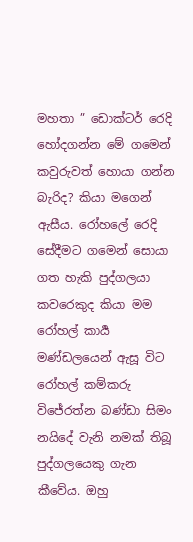මහතා ” ඩොක්ටර් රෙදි හෝදගන්න මේ ගමෙන් කවුරුවත් හොයා ගන්න බැරිද? කියා මගෙන් ඇසීය. රෝහලේ රෙදි සේදීමට ගමෙන් සොයා ගත හැකි පුද්ගලයා කවරෙකුද කියා මම රෝහල් කාර්‍ය මණ්ඩලයෙන් ඇසූ විට රෝහල් කම්කරු විජේරත්න බණ්ඩා සිමං නයිදේ වැනි නමක් තිබූ පුද්ගලයෙකු ගැන කීවේය. ඔහු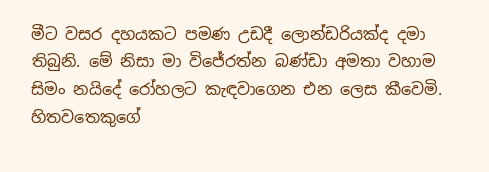මීට වසර දහයකට පමණ උඩදී ලොන්ඩරියක්ද දමා තිබුනි. මේ නිසා මා විජේරත්න බණ්ඩා අමතා වහාම  සිමං නයිදේ රෝහලට කැඳවාගෙන එන ලෙස කීවෙමි. හිතවතෙකුගේ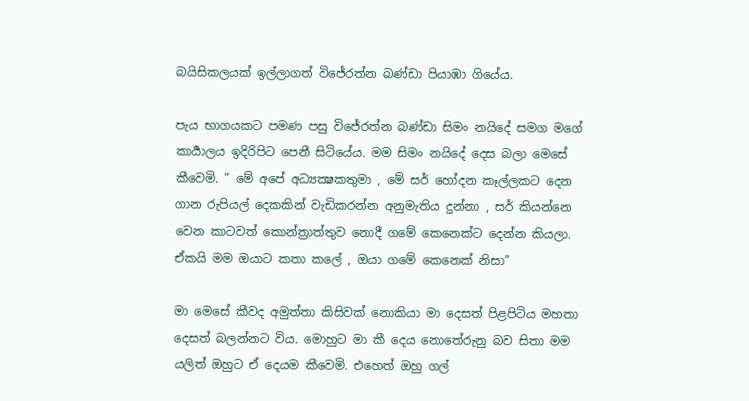බයිසිකලයක් ඉල්ලාගත් විජේරත්න බණ්ඩා පියාඹා ගියේය.

පැය භාගයකට පමණ පසු විජේරත්න බණ්ඩා සිමං නයිදේ සමග මගේ කාර්‍යාලය ඉදිරිපිට පෙනී සිටියේය. මම සිමං නයිදේ දෙස බලා මෙසේ කීවෙමි. ” මේ අපේ අධ්‍යක්‍ෂකතුමා , මේ සර් හෝදන කෑල්ලකට දෙන ගාන රුපියල් දෙකකින් වැඩිකරන්න අනුමැතිය දුන්නා , සර් කියන්නෙ වෙන කාටවත් කොන්ත්‍රාත්තුව නොදී ගමේ කෙනෙක්ට දෙන්න කියලා. ඒකයි මම ඔයාට කතා කලේ , ඔයා ගමේ කෙනෙක් නිසා”

මා මෙසේ කීවද අමුත්තා කිසිවක් නොකියා මා දෙසත් පිළපිටිය මහතා දෙසත් බලන්නට විය. මොහුට මා කී දෙය නොතේරුනු බව සිතා මම යලිත් ඔහුට ඒ දෙයම කීවෙමි. එහෙත් ඔහු ගල්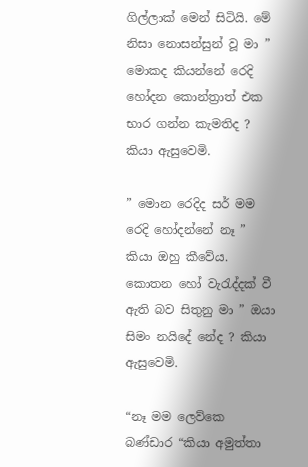ගිල්ලාක් මෙන් සිටියි. මේ නිසා නොසන්සුන් වූ මා ” මොකද කියන්නේ රෙදි හෝදන කොන්ත්‍රාත් එක භාර ගන්න කැමතිද ? කියා ඇසුවෙමි.

” මොන රෙදිද සර් මම රෙදි හෝදන්නේ නෑ ” කියා ඔහු කීවේය. කොතන හෝ වැරැද්දක් වී ඇති බව සිතුනු මා ” ඔයා සිමං නයිදේ නේද ? කියා ඇසුවෙමි.

“නෑ මම ලෙව්කෙ බණ්ඩාර “කියා අමුත්තා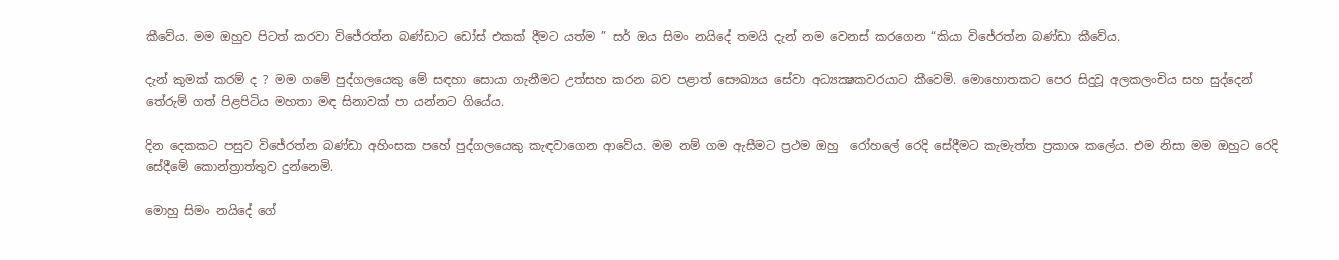කීවේය. මම ඔහුව පිටත් කරවා විජේරත්න බණ්ඩාට ඩෝස් එකක් දීමට යත්ම ” සර් ඔය සිමං නයිදේ තමයි දැන් නම වෙනස් කරගෙන “කියා විජේරත්න බණ්ඩා කීවේය.

දැන් කුමක් කරම් ද ? මම ගමේ පුද්ගලයෙකු මේ සඳහා සොයා ගැනීමට උත්සහ කරන බව පළාත් සෞඛ්‍යය සේවා අධ්‍යක්‍ෂකවරයාට කීවෙමි. මොහොතකට පෙර සිදුවූ අලකලංචිය සහ සුද්දෙන් තේරුම් ගත් පිළපිටිය මහතා මඳ සිනාවක් පා යන්නට ගියේය.

දින දෙකකට පසුව විජේරත්න බණ්ඩා අහිංසක පහේ පුද්ගලයෙකු කැඳවාගෙන ආවේය. මම නම් ගම ඇසීමට ප්‍රථම ඔහු  රෝහලේ රෙදි සේදීමට කැමැත්ත ප්‍රකාශ කලේය. එම නිසා මම ඔහුට රෙදි සේදීමේ කොන්ත්‍රාත්තුව දුන්නෙමි.

මොහු සිමං නයිදේ ගේ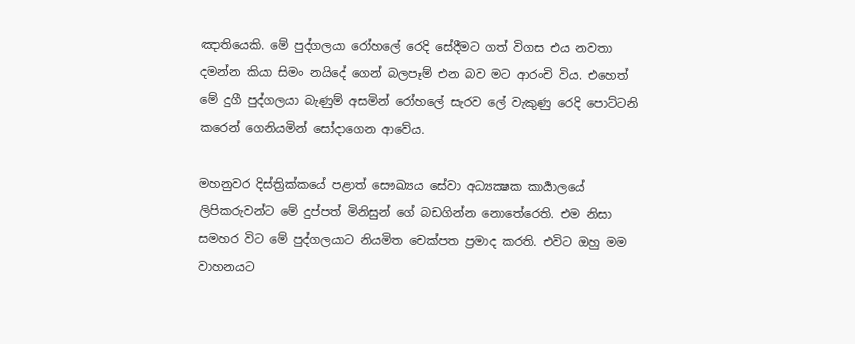ඤාතියෙකි. මේ පුද්ගලයා රෝහලේ රෙදි සේදීමට ගත් විගස එය නවතා දමන්න කියා සිමං නයිදේ ගෙන් බලපෑම් එන බව මට ආරංචි විය. එහෙත් මේ දුගී පුද්ගලයා බැණුම් අසමින් රෝහලේ සැරව ලේ වැකුණු රෙදි පොට්ටනි කරෙන් ගෙනියමින් සෝදාගෙන ආවේය.

මහනුවර දිස්ත්‍රික්කයේ පළාත් සෞඛ්‍යය සේවා අධ්‍යක්‍ෂක කාර්‍යාලයේ ලිපිකරුවන්ට මේ දුප්පත් මිනිසුන් ගේ බඩගින්න නොතේරෙති. එම නිසා සමහර විට මේ පුද්ගලයාට නියමිත චෙක්පත ප්‍රමාද කරති. එවිට ඔහු මම වාහනයට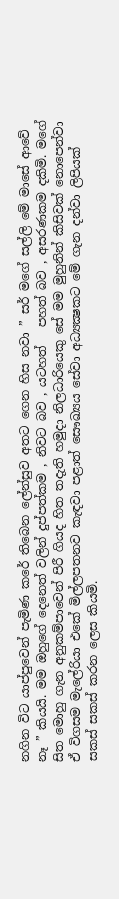නගින විට යාප්පුවෙන් පැමිණ කරේ තිබෙන ලේන්සුව අතට ගෙන හිස නවා ” සර් මගේ සල්ලි මේ මාසේ ආවේ නෑ ” කියයි. මම ඔහුගේ දෙනෙත් වලින් දුප්පත්කම , නිවට බව , යටහත්   පහත් බව , අසරණකම දකිමි. මගේ සිත මොහු ගැන අනුකම්පාවෙන් පිරී ගියද හිත තදැති හමුදා නිලධාරියෙකු සේ මම මුහුනින් කිසිවක් නොපෙන්වා  ඒ විගසම මැලේරියා එකේ මිල්ලපතනව කැඳවා පළාත් සෞඛ්‍යය සේවා අධ්‍යක්‍ෂකට මේ ගැන දන්වා ලිපියක් සකස් සකස් කරන ලෙස කියමි.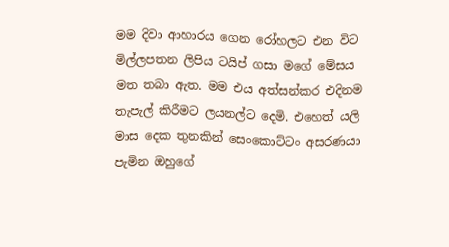මම දිවා ආහාරය ගෙන රෝහලට එන විට මිල්ලපතන ලිපිය ටයිප් ගසා මගේ මේසය මත තබා ඇත. මම එය අත්සන්කර එදිනම තැපැල් කිරීමට ලයනල්ට දෙමි. එහෙත් යලි මාස දෙක තුනකින් සෙංකොට්ටං අසරණයා පැමින ඔහුගේ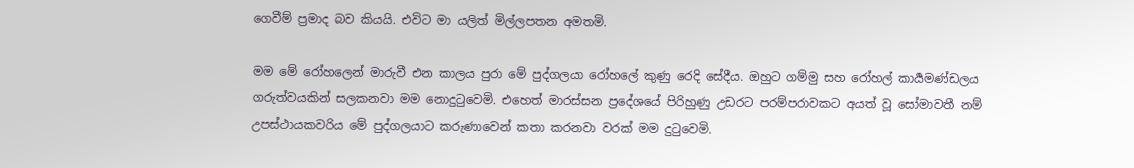ගෙවීම් ප්‍රමාද බව කියයි. එවිට මා යලිත් මිල්ලපතන අමතමි.

මම මේ රෝහලෙන් මාරුවී එන කාලය පුරා මේ පුද්ගලයා රෝහලේ කුණු රෙදි සේදීය. ඔහුට ගම්මු සහ රෝහල් කාර්‍යමණ්ඩලය ගරුත්වයකින් සලකනවා මම නොදුටුවෙමි. එහෙත් මාරස්සන ප්‍රදේශයේ පිරිහුණු උඩරට පරම්පරාවකට අයත් වූ සෝමාවතී නම් උපස්ථායකවරිය මේ පුද්ගලයාට කරුණාවෙන් කතා කරනවා වරක් මම දුටුවෙමි.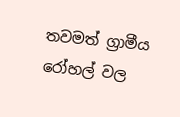තවමත් ග්‍රාමීය රෝහල් වල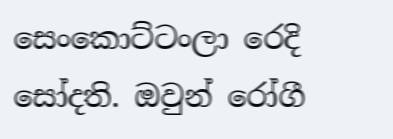සෙංකොට්ටංලා රෙදි සෝදති. ඔවුන් රෝගී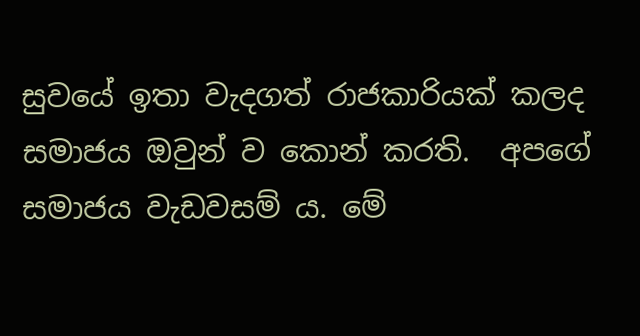සුවයේ ඉතා වැදගත් රාජකාරියක් කලද සමාජය ඔවුන් ව කොන් කරති.  අපගේ සමාජය වැඩවසම් ය. මේ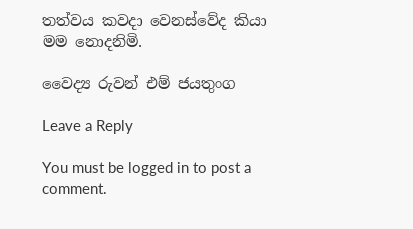තත්වය කවදා වෙනස්වේද කියා මම නොදනිමි.

වෛද්‍ය රුවන් එම් ජයතුංග

Leave a Reply

You must be logged in to post a comment.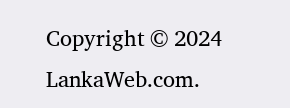Copyright © 2024 LankaWeb.com.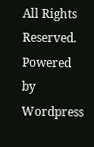All Rights Reserved. Powered by Wordpress